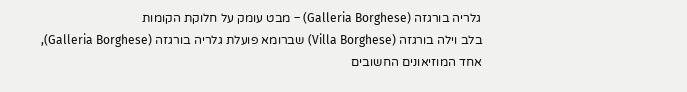גלריה בורגזה (Galleria Borghese) – מבט עומק על חלוקת הקומות
בלב וילה בורגזה (Villa Borghese) שברומא פועלת גלריה בורגזה (Galleria Borghese), אחד המוזיאונים החשובים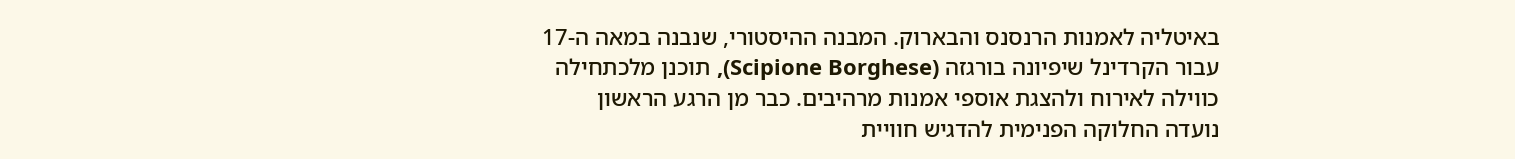באיטליה לאמנות הרנסנס והבארוק. המבנה ההיסטורי, שנבנה במאה ה-17 עבור הקרדינל שיפיונה בורגזה (Scipione Borghese), תוכנן מלכתחילה כווילה לאירוח ולהצגת אוספי אמנות מרהיבים. כבר מן הרגע הראשון נועדה החלוקה הפנימית להדגיש חוויית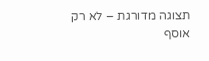תצוגה מדורגת – לא רק אוסף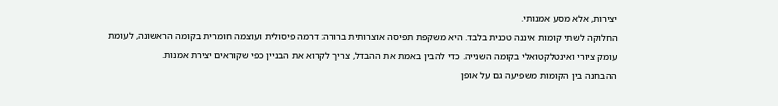יצירות, אלא מסע אמנותי.
החלוקה לשתי קומות איננה טכנית בלבד. היא משקפת תפיסה אוצרותית ברורה: דרמה פיסולית ועוצמה חומרית בקומה הראשונה, לעומת עומק ציורי ואינטלקטואלי בקומה השנייה. כדי להבין באמת את ההבדל, צריך לקרוא את הבניין כפי שקוראים יצירת אמנות.
ההבחנה בין הקומות משפיעה גם על אופן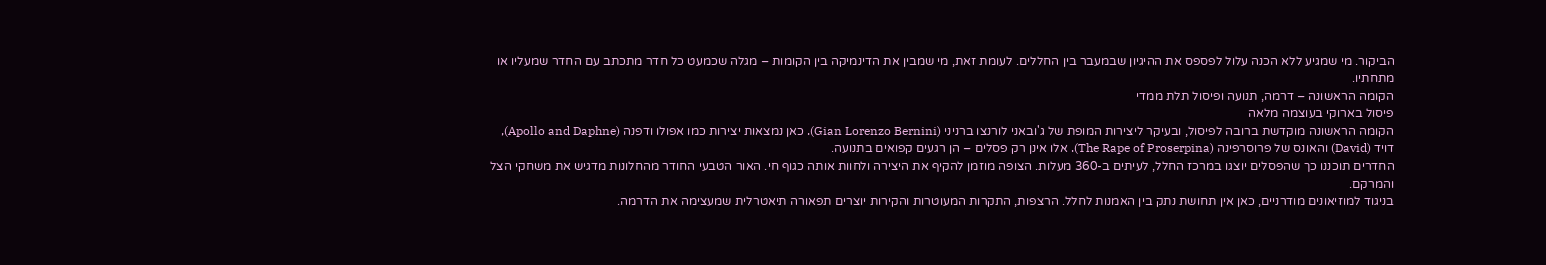הביקור. מי שמגיע ללא הכנה עלול לפספס את ההיגיון שבמעבר בין החללים. לעומת זאת, מי שמבין את הדינמיקה בין הקומות – מגלה שכמעט כל חדר מתכתב עם החדר שמעליו או מתחתיו.
הקומה הראשונה – דרמה, תנועה ופיסול תלת ממדי
פיסול בארוקי בעוצמה מלאה
הקומה הראשונה מוקדשת ברובה לפיסול, ובעיקר ליצירות המופת של ג'ובאני לורנצו ברניני (Gian Lorenzo Bernini). כאן נמצאות יצירות כמו אפולו ודפנה (Apollo and Daphne), דויד (David) והאונס של פרוסרפינה (The Rape of Proserpina). אלו אינן רק פסלים – הן רגעים קפואים בתנועה.
החדרים תוכננו כך שהפסלים יוצגו במרכז החלל, לעיתים ב-360 מעלות. הצופה מוזמן להקיף את היצירה ולחוות אותה כגוף חי. האור הטבעי החודר מהחלונות מדגיש את משחקי הצל והמרקם.
בניגוד למוזיאונים מודרניים, כאן אין תחושת נתק בין האמנות לחלל. הרצפות, התקרות המעוטרות והקירות יוצרים תפאורה תיאטרלית שמעצימה את הדרמה.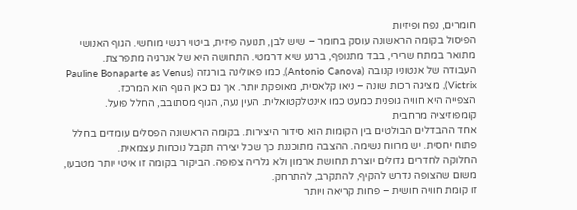חומרים, נפח ופיזיות
הפיסול בקומה הראשונה עוסק בחומר – שיש לבן, תנועה פיזית, ביטוי רגשי מוחשי. הגוף האנושי מתואר במתח שרירי, בבד מתנופף, ברגע שיא דרמטי. התחושה היא של אנרגיה מתפרצת.
העבודה של אנטוניו קנובה (Antonio Canova), כמו פאולינה בורגזה (Pauline Bonaparte as Venus Victrix), מציגה רכות שונה – ניאו קלאסית, מאופקת יותר. אך גם כאן הגוף הוא המרכז.
הצפייה היא חוויה גופנית כמעט כמו אינטלקטואלית. העין נעה, הגוף מסתובב, החלל פועל.
קומפוזיציה מרחבית
אחד ההבדלים הבולטים בין הקומות הוא סידור היצירות. בקומה הראשונה הפסלים עומדים בחלל פתוח יחסית. יש מרווח נשימה. ההצבה מתוכננת כך שכל יצירה תקבל נוכחות עצמאית.
החלוקה לחדרים גדולים יוצרת תחושת ארמון ולא גלריה צפופה. הביקור בקומה זו איטי יותר מטבעו, משום שהצופה נדרש להקיף, להתקרב, להתרחק.
זו קומת חוויה חושית – פחות קריאה ויותר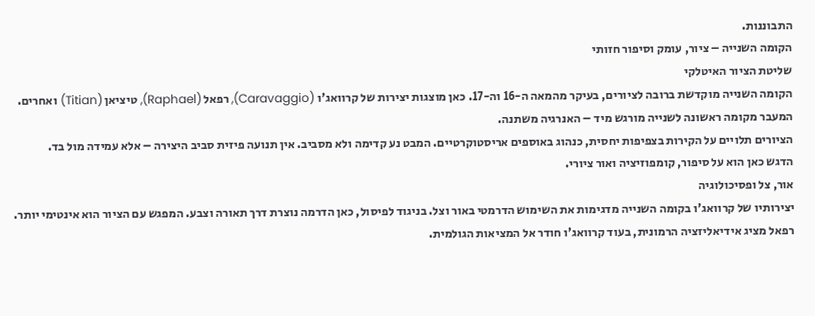התבוננות.
הקומה השנייה – ציור, עומק וסיפור חזותי
שליטת הציור האיטלקי
הקומה השנייה מוקדשת ברובה לציורים, בעיקר מהמאה ה-16 וה-17. כאן מוצגות יצירות של קרוואג'ו (Caravaggio), רפאל (Raphael), טיציאן (Titian) ואחרים. המעבר מקומה ראשונה לשנייה מורגש מיד – האנרגיה משתנה.
הציורים תלויים על הקירות בצפיפות יחסית, כנהוג באוספים אריסטוקרטיים. המבט נע קדימה ולא מסביב. אין תנועה פיזית סביב היצירה – אלא עמידה מול בד.
הדגש כאן הוא על סיפור, קומפוזיציה ואור ציורי.
אור, צל ופסיכולוגיה
יצירותיו של קרוואג'ו בקומה השנייה מדגימות את השימוש הדרמטי באור וצל. בניגוד לפיסול, כאן הדרמה נוצרת דרך תאורה וצבע. המפגש עם הציור הוא אינטימי יותר.
רפאל מציג אידיאליזציה הרמונית, בעוד קרוואג'ו חודר אל המציאות הגולמית.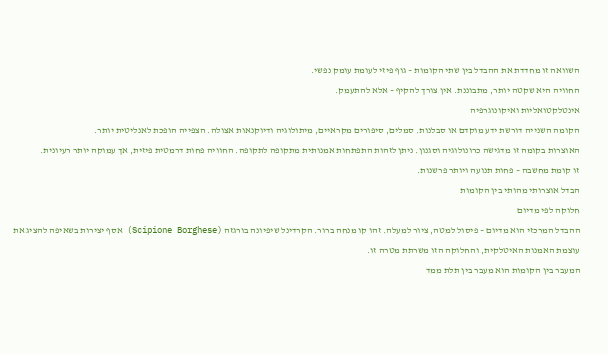השוואה זו מחדדת את ההבדל בין שתי הקומות – גוף פיזי לעומת עומק נפשי.
החוויה היא שקטה יותר, מתבוננת. אין צורך להקיף – אלא להתעמק.
אינטלקטואליות ואיקונוגרפיה
הקומה השנייה דורשת ידע מוקדם או סבלנות. סמלים, סיפורים מקראיים, מיתולוגיה ודיוקנאות אצולה. הצפייה הופכת לאנליטית יותר.
האוצרות בקומה זו מדגישה כרונולוגיה וסגנון. ניתן לזהות התפתחות אמנותית מתקופה לתקופה. החוויה פחות דרמטית פיזית, אך עמוקה יותר רעיונית.
זו קומת מחשבה – פחות תנועה ויותר פרשנות.
הבדל אוצרותי מהותי בין הקומות
חלוקה לפי מדיום
ההבדל המרכזי הוא מדיום – פיסול למטה, ציור למעלה. זהו קו מנחה ברור. הקרדינל שיפיונה בורגזה (Scipione Borghese) אסף יצירות בשאיפה להציג את עוצמת האמנות האיטלקית, והחלוקה הזו משרתת מטרה זו.
המעבר בין הקומות הוא מעבר בין תלת ממד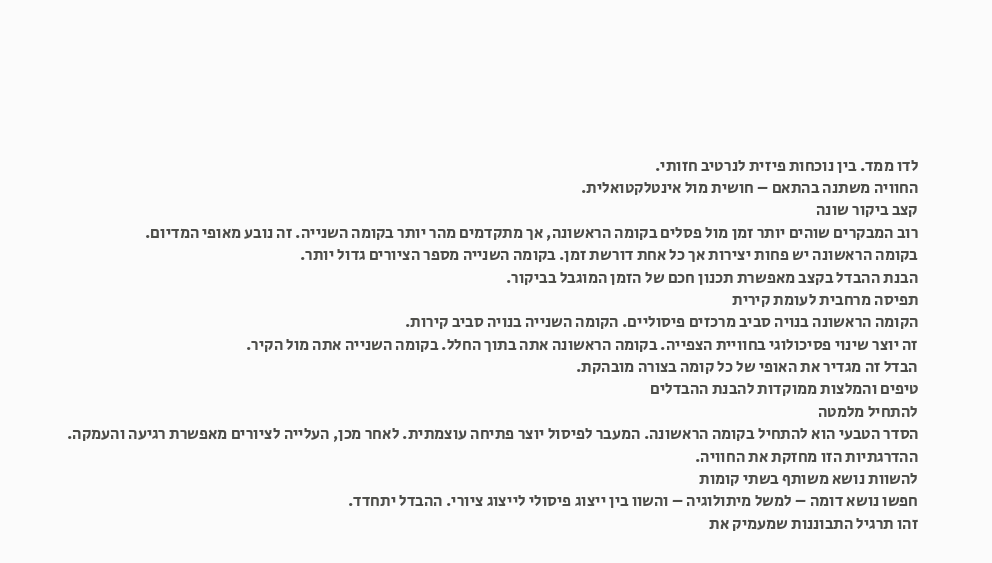לדו ממד. בין נוכחות פיזית לנרטיב חזותי.
החוויה משתנה בהתאם – חושית מול אינטלקטואלית.
קצב ביקור שונה
רוב המבקרים שוהים יותר זמן מול פסלים בקומה הראשונה, אך מתקדמים מהר יותר בקומה השנייה. זה נובע מאופי המדיום.
בקומה הראשונה יש פחות יצירות אך כל אחת דורשת זמן. בקומה השנייה מספר הציורים גדול יותר.
הבנת ההבדל בקצב מאפשרת תכנון חכם של הזמן המוגבל בביקור.
תפיסה מרחבית לעומת קירית
הקומה הראשונה בנויה סביב מרכזים פיסוליים. הקומה השנייה בנויה סביב קירות.
זה יוצר שינוי פסיכולוגי בחוויית הצפייה. בקומה הראשונה אתה בתוך החלל. בקומה השנייה אתה מול הקיר.
הבדל זה מגדיר את האופי של כל קומה בצורה מובהקת.
טיפים והמלצות ממוקדות להבנת ההבדלים
להתחיל מלמטה
הסדר הטבעי הוא להתחיל בקומה הראשונה. המעבר לפיסול יוצר פתיחה עוצמתית. לאחר מכן, העלייה לציורים מאפשרת רגיעה והעמקה.
ההדרגתיות הזו מחזקת את החוויה.
להשוות נושא משותף בשתי קומות
חפשו נושא דומה – למשל מיתולוגיה – והשוו בין ייצוג פיסולי לייצוג ציורי. ההבדל יתחדד.
זהו תרגיל התבוננות שמעמיק את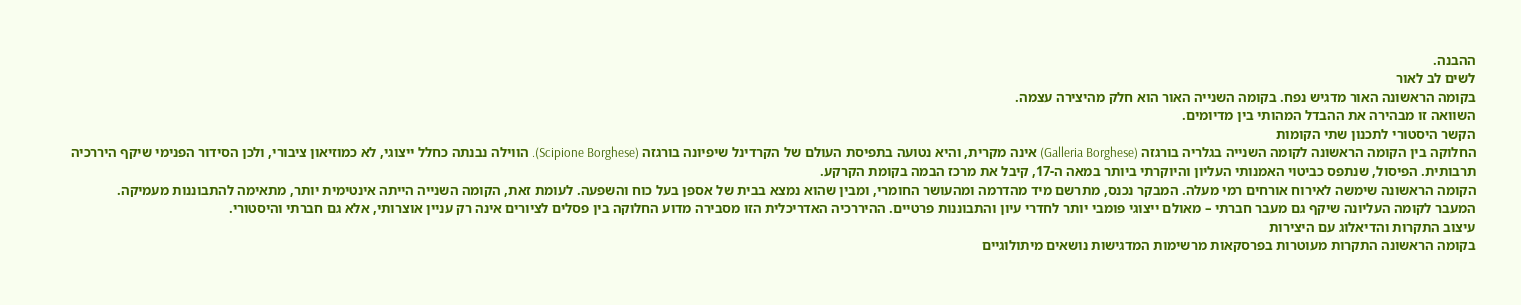ההבנה.
לשים לב לאור
בקומה הראשונה האור מדגיש נפח. בקומה השנייה האור הוא חלק מהיצירה עצמה.
השוואה זו מבהירה את ההבדל המהותי בין מדיומים.
הקשר היסטורי לתכנון שתי הקומות
החלוקה בין הקומה הראשונה לקומה השנייה בגלריה בורגזה (Galleria Borghese) אינה מקרית, והיא נטועה בתפיסת העולם של הקרדינל שיפיונה בורגזה (Scipione Borghese). הווילה נבנתה כחלל ייצוגי, לא כמוזיאון ציבורי, ולכן הסידור הפנימי שיקף היררכיה תרבותית. הפיסול, שנתפס כביטוי האמנותי העליון והיוקרתי ביותר במאה ה-17, קיבל את מרכז הבמה בקומת הקרקע.
הקומה הראשונה שימשה לאירוח אורחים רמי מעלה. המבקר נכנס, מתרשם מיד מהדרמה ומהעושר החומרי, ומבין שהוא נמצא בבית של אספן בעל כוח והשפעה. לעומת זאת, הקומה השנייה הייתה אינטימית יותר, מתאימה להתבוננות מעמיקה.
המעבר לקומה העליונה שיקף גם מעבר חברתי – מאולם ייצוגי פומבי יותר לחדרי עיון והתבוננות פרטיים. ההיררכיה האדריכלית הזו מסבירה מדוע החלוקה בין פסלים לציורים אינה רק עניין אוצרותי, אלא גם חברתי והיסטורי.
עיצוב התקרות והדיאלוג עם היצירות
בקומה הראשונה התקרות מעוטרות בפרסקאות מרשימות המדגישות נושאים מיתולוגיים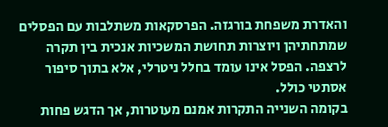והאדרת משפחת בורגזה. הפרסקאות משתלבות עם הפסלים שמתחתיהן ויוצרות תחושת המשכיות אנכית בין תקרה לרצפה. הפסל אינו עומד בחלל ניטרלי, אלא בתוך סיפור אסתטי כולל.
בקומה השנייה התקרות אמנם מעוטרות, אך הדגש פחות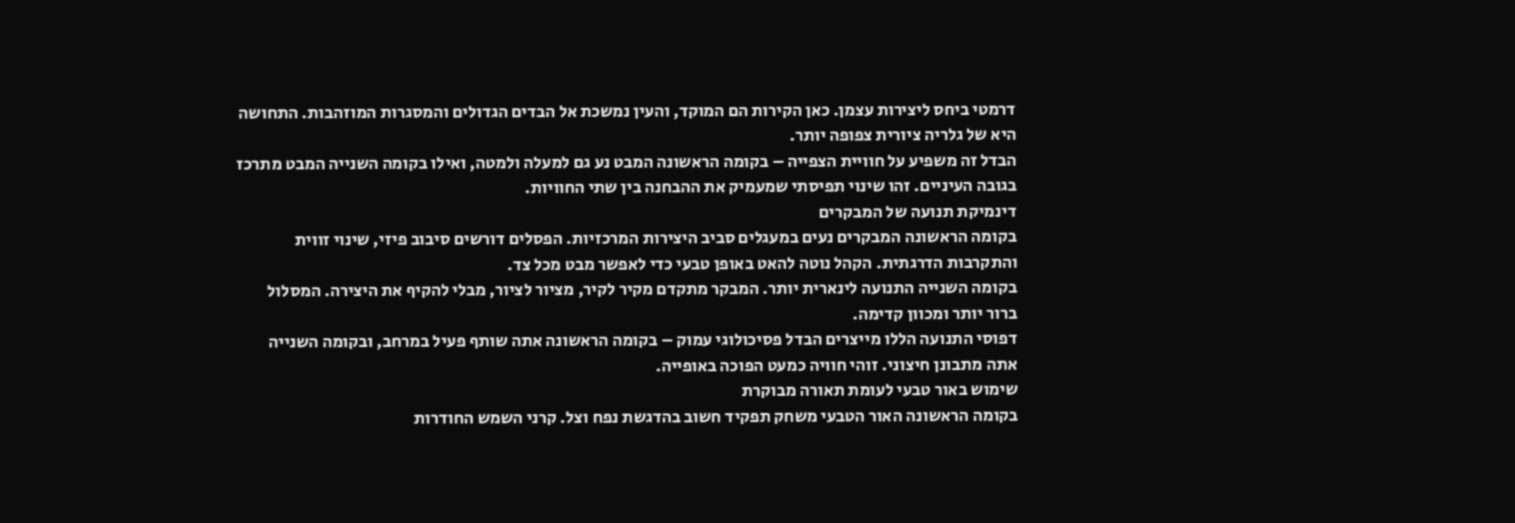דרמטי ביחס ליצירות עצמן. כאן הקירות הם המוקד, והעין נמשכת אל הבדים הגדולים והמסגרות המוזהבות. התחושה היא של גלריה ציורית צפופה יותר.
הבדל זה משפיע על חוויית הצפייה – בקומה הראשונה המבט נע גם למעלה ולמטה, ואילו בקומה השנייה המבט מתרכז בגובה העיניים. זהו שינוי תפיסתי שמעמיק את ההבחנה בין שתי החוויות.
דינמיקת תנועה של המבקרים
בקומה הראשונה המבקרים נעים במעגלים סביב היצירות המרכזיות. הפסלים דורשים סיבוב פיזי, שינוי זווית והתקרבות הדרגתית. הקהל נוטה להאט באופן טבעי כדי לאפשר מבט מכל צד.
בקומה השנייה התנועה לינארית יותר. המבקר מתקדם מקיר לקיר, מציור לציור, מבלי להקיף את היצירה. המסלול ברור יותר ומכוון קדימה.
דפוסי התנועה הללו מייצרים הבדל פסיכולוגי עמוק – בקומה הראשונה אתה שותף פעיל במרחב, ובקומה השנייה אתה מתבונן חיצוני. זוהי חוויה כמעט הפוכה באופייה.
שימוש באור טבעי לעומת תאורה מבוקרת
בקומה הראשונה האור הטבעי משחק תפקיד חשוב בהדגשת נפח וצל. קרני השמש החודרות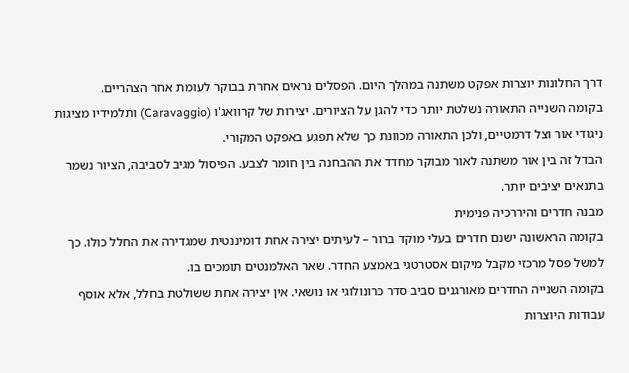דרך החלונות יוצרות אפקט משתנה במהלך היום. הפסלים נראים אחרת בבוקר לעומת אחר הצהריים.
בקומה השנייה התאורה נשלטת יותר כדי להגן על הציורים. יצירות של קרוואג'ו (Caravaggio) ותלמידיו מציגות ניגודי אור וצל דרמטיים, ולכן התאורה מכוונת כך שלא תפגע באפקט המקורי.
הבדל זה בין אור משתנה לאור מבוקר מחדד את ההבחנה בין חומר לצבע. הפיסול מגיב לסביבה, הציור נשמר בתנאים יציבים יותר.
מבנה חדרים והיררכיה פנימית
בקומה הראשונה ישנם חדרים בעלי מוקד ברור – לעיתים יצירה אחת דומיננטית שמגדירה את החלל כולו. כך למשל פסל מרכזי מקבל מיקום אסטרטגי באמצע החדר. שאר האלמנטים תומכים בו.
בקומה השנייה החדרים מאורגנים סביב סדר כרונולוגי או נושאי. אין יצירה אחת ששולטת בחלל, אלא אוסף עבודות היוצרות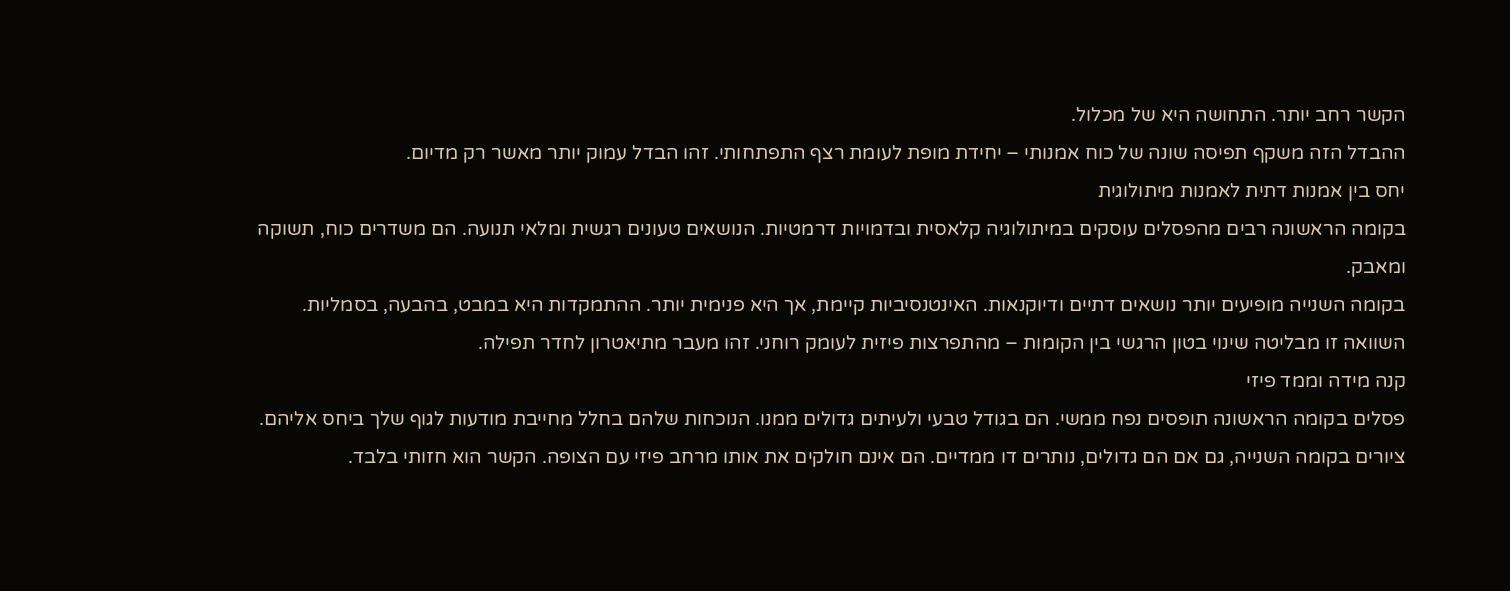הקשר רחב יותר. התחושה היא של מכלול.
ההבדל הזה משקף תפיסה שונה של כוח אמנותי – יחידת מופת לעומת רצף התפתחותי. זהו הבדל עמוק יותר מאשר רק מדיום.
יחס בין אמנות דתית לאמנות מיתולוגית
בקומה הראשונה רבים מהפסלים עוסקים במיתולוגיה קלאסית ובדמויות דרמטיות. הנושאים טעונים רגשית ומלאי תנועה. הם משדרים כוח, תשוקה ומאבק.
בקומה השנייה מופיעים יותר נושאים דתיים ודיוקנאות. האינטנסיביות קיימת, אך היא פנימית יותר. ההתמקדות היא במבט, בהבעה, בסמליות.
השוואה זו מבליטה שינוי בטון הרגשי בין הקומות – מהתפרצות פיזית לעומק רוחני. זהו מעבר מתיאטרון לחדר תפילה.
קנה מידה וממד פיזי
פסלים בקומה הראשונה תופסים נפח ממשי. הם בגודל טבעי ולעיתים גדולים ממנו. הנוכחות שלהם בחלל מחייבת מודעות לגוף שלך ביחס אליהם.
ציורים בקומה השנייה, גם אם הם גדולים, נותרים דו ממדיים. הם אינם חולקים את אותו מרחב פיזי עם הצופה. הקשר הוא חזותי בלבד.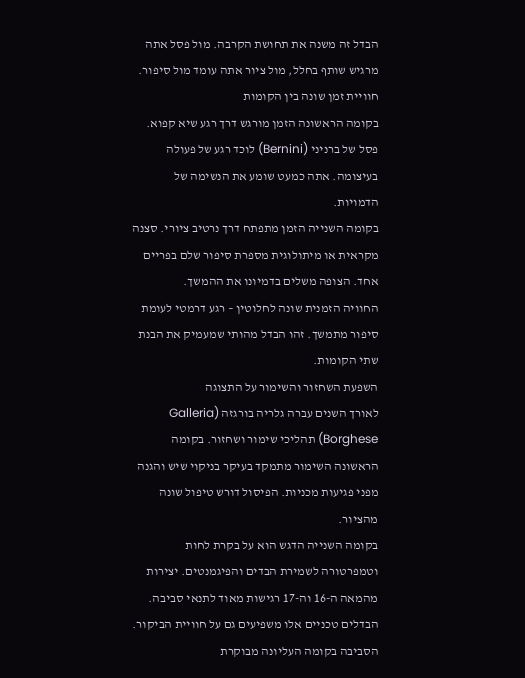הבדל זה משנה את תחושת הקרבה. מול פסל אתה מרגיש שותף בחלל, מול ציור אתה עומד מול סיפור.
חוויית זמן שונה בין הקומות
בקומה הראשונה הזמן מורגש דרך רגע שיא קפוא. פסל של ברניני (Bernini) לוכד רגע של פעולה בעיצומה. אתה כמעט שומע את הנשימה של הדמויות.
בקומה השנייה הזמן מתפתח דרך נרטיב ציורי. סצנה מקראית או מיתולוגית מספרת סיפור שלם בפריים אחד. הצופה משלים בדמיונו את ההמשך.
החוויה הזמנית שונה לחלוטין – רגע דרמטי לעומת סיפור מתמשך. זהו הבדל מהותי שמעמיק את הבנת שתי הקומות.
השפעת השחזור והשימור על התצוגה
לאורך השנים עברה גלריה בורגזה (Galleria Borghese) תהליכי שימור ושחזור. בקומה הראשונה השימור מתמקד בעיקר בניקוי שיש והגנה מפני פגיעות מכניות. הפיסול דורש טיפול שונה מהציור.
בקומה השנייה הדגש הוא על בקרת לחות וטמפרטורה לשמירת הבדים והפיגמנטים. יצירות מהמאה ה-16 וה-17 רגישות מאוד לתנאי סביבה.
הבדלים טכניים אלו משפיעים גם על חוויית הביקור. הסביבה בקומה העליונה מבוקרת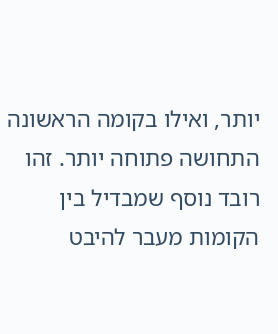יותר, ואילו בקומה הראשונה התחושה פתוחה יותר. זהו רובד נוסף שמבדיל בין הקומות מעבר להיבט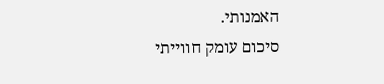האמנותי.
סיכום עומק חווייתי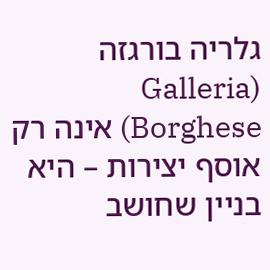גלריה בורגזה (Galleria Borghese) אינה רק אוסף יצירות – היא בניין שחושב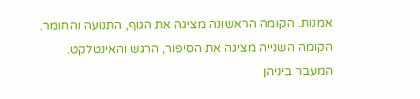אמנות. הקומה הראשונה מציגה את הגוף, התנועה והחומר. הקומה השנייה מציגה את הסיפור, הרגש והאינטלקט.
המעבר ביניהן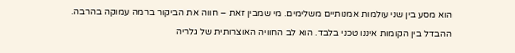הוא מסע בין שני עולמות אמנותיים משלימים. מי שמבין זאת – חווה את הביקור ברמה עמוקה בהרבה.
ההבדל בין הקומות איננו טכני בלבד. הוא לב החוויה האוצרותית של גלריה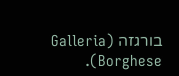בורגזה (Galleria Borghese).